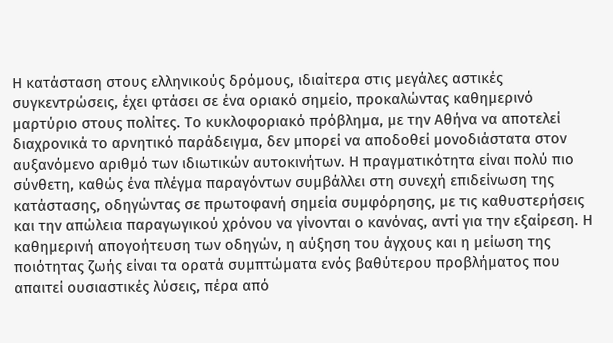Η κατάσταση στους ελληνικούς δρόμους, ιδιαίτερα στις μεγάλες αστικές συγκεντρώσεις, έχει φτάσει σε ένα οριακό σημείο, προκαλώντας καθημερινό μαρτύριο στους πολίτες. Το κυκλοφοριακό πρόβλημα, με την Αθήνα να αποτελεί διαχρονικά το αρνητικό παράδειγμα, δεν μπορεί να αποδοθεί μονοδιάστατα στον αυξανόμενο αριθμό των ιδιωτικών αυτοκινήτων. Η πραγματικότητα είναι πολύ πιο σύνθετη, καθώς ένα πλέγμα παραγόντων συμβάλλει στη συνεχή επιδείνωση της κατάστασης, οδηγώντας σε πρωτοφανή σημεία συμφόρησης, με τις καθυστερήσεις και την απώλεια παραγωγικού χρόνου να γίνονται ο κανόνας, αντί για την εξαίρεση. Η καθημερινή απογοήτευση των οδηγών, η αύξηση του άγχους και η μείωση της ποιότητας ζωής είναι τα ορατά συμπτώματα ενός βαθύτερου προβλήματος που απαιτεί ουσιαστικές λύσεις, πέρα από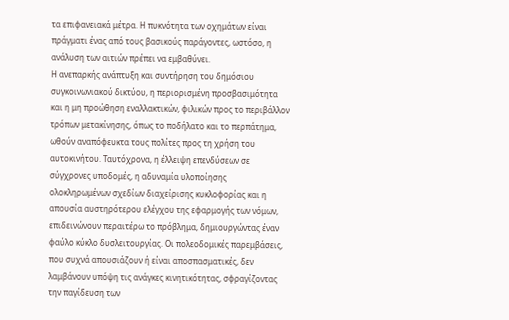τα επιφανειακά μέτρα. Η πυκνότητα των οχημάτων είναι πράγματι ένας από τους βασικούς παράγοντες, ωστόσο, η ανάλυση των αιτιών πρέπει να εμβαθύνει.
Η ανεπαρκής ανάπτυξη και συντήρηση του δημόσιου συγκοινωνιακού δικτύου, η περιορισμένη προσβασιμότητα και η μη προώθηση εναλλακτικών, φιλικών προς το περιβάλλον τρόπων μετακίνησης, όπως το ποδήλατο και το περπάτημα, ωθούν αναπόφευκτα τους πολίτες προς τη χρήση του αυτοκινήτου. Ταυτόχρονα, η έλλειψη επενδύσεων σε σύγχρονες υποδομές, η αδυναμία υλοποίησης ολοκληρωμένων σχεδίων διαχείρισης κυκλοφορίας και η απουσία αυστηρότερου ελέγχου της εφαρμογής των νόμων, επιδεινώνουν περαιτέρω το πρόβλημα, δημιουργώντας έναν φαύλο κύκλο δυσλειτουργίας. Οι πολεοδομικές παρεμβάσεις, που συχνά απουσιάζουν ή είναι αποσπασματικές, δεν λαμβάνουν υπόψη τις ανάγκες κινητικότητας, σφραγίζοντας την παγίδευση των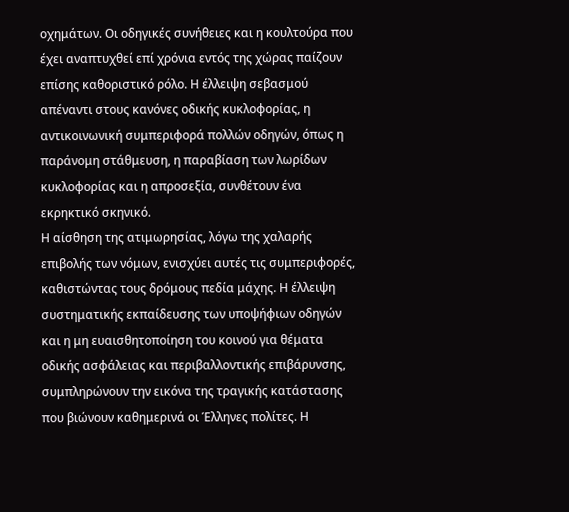οχημάτων. Οι οδηγικές συνήθειες και η κουλτούρα που έχει αναπτυχθεί επί χρόνια εντός της χώρας παίζουν επίσης καθοριστικό ρόλο. Η έλλειψη σεβασμού απέναντι στους κανόνες οδικής κυκλοφορίας, η αντικοινωνική συμπεριφορά πολλών οδηγών, όπως η παράνομη στάθμευση, η παραβίαση των λωρίδων κυκλοφορίας και η απροσεξία, συνθέτουν ένα εκρηκτικό σκηνικό.
Η αίσθηση της ατιμωρησίας, λόγω της χαλαρής επιβολής των νόμων, ενισχύει αυτές τις συμπεριφορές, καθιστώντας τους δρόμους πεδία μάχης. Η έλλειψη συστηματικής εκπαίδευσης των υποψήφιων οδηγών και η μη ευαισθητοποίηση του κοινού για θέματα οδικής ασφάλειας και περιβαλλοντικής επιβάρυνσης, συμπληρώνουν την εικόνα της τραγικής κατάστασης που βιώνουν καθημερινά οι Έλληνες πολίτες. Η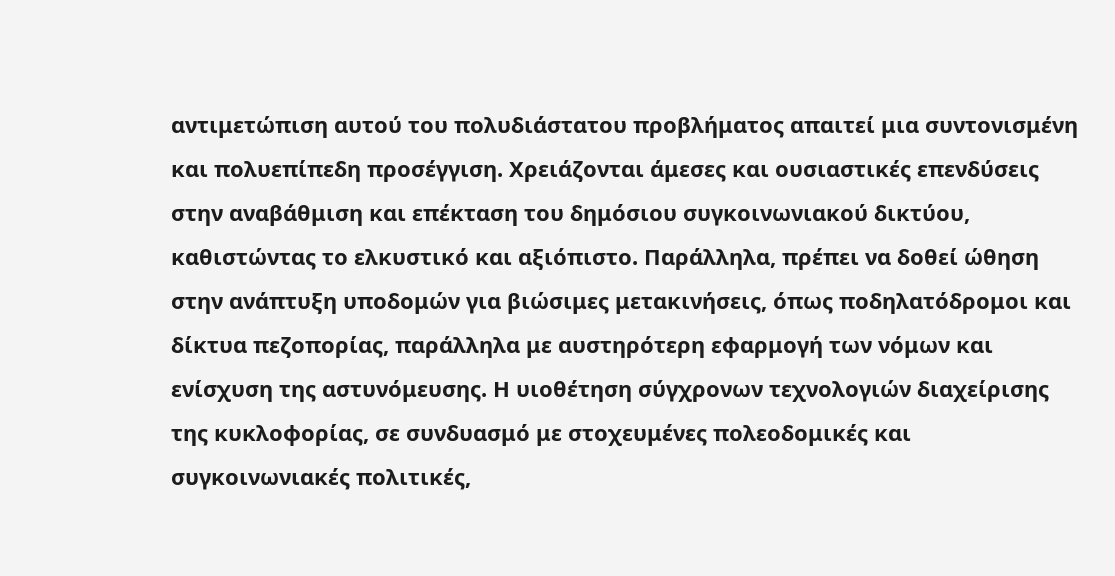αντιμετώπιση αυτού του πολυδιάστατου προβλήματος απαιτεί μια συντονισμένη και πολυεπίπεδη προσέγγιση. Χρειάζονται άμεσες και ουσιαστικές επενδύσεις στην αναβάθμιση και επέκταση του δημόσιου συγκοινωνιακού δικτύου, καθιστώντας το ελκυστικό και αξιόπιστο. Παράλληλα, πρέπει να δοθεί ώθηση στην ανάπτυξη υποδομών για βιώσιμες μετακινήσεις, όπως ποδηλατόδρομοι και δίκτυα πεζοπορίας, παράλληλα με αυστηρότερη εφαρμογή των νόμων και ενίσχυση της αστυνόμευσης. Η υιοθέτηση σύγχρονων τεχνολογιών διαχείρισης της κυκλοφορίας, σε συνδυασμό με στοχευμένες πολεοδομικές και συγκοινωνιακές πολιτικές,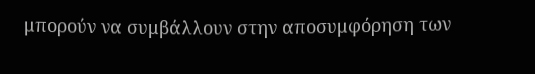μπορούν να συμβάλλουν στην αποσυμφόρηση των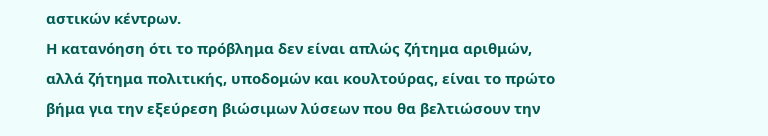αστικών κέντρων.
Η κατανόηση ότι το πρόβλημα δεν είναι απλώς ζήτημα αριθμών, αλλά ζήτημα πολιτικής, υποδομών και κουλτούρας, είναι το πρώτο βήμα για την εξεύρεση βιώσιμων λύσεων που θα βελτιώσουν την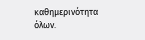καθημερινότητα όλων.